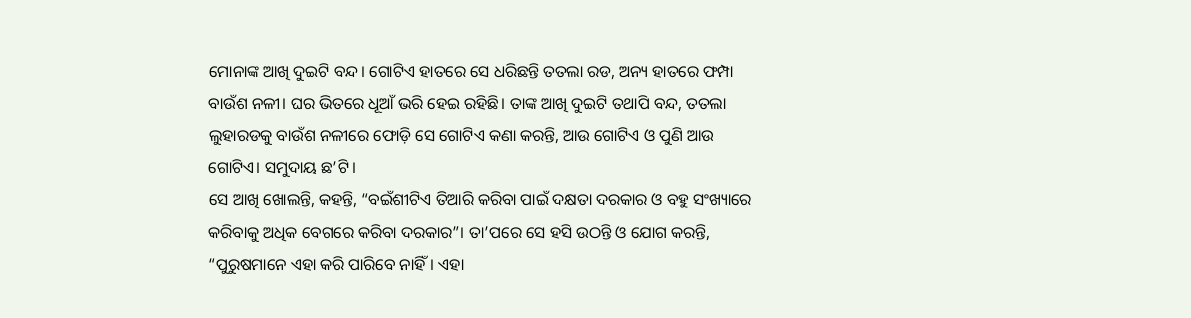ମୋନାଙ୍କ ଆଖି ଦୁଇଟି ବନ୍ଦ। ଗୋଟିଏ ହାତରେ ସେ ଧରିଛନ୍ତି ତତଲା ରଡ, ଅନ୍ୟ ହାତରେ ଫମ୍ପା ବାଉଁଶ ନଳୀ। ଘର ଭିତରେ ଧୂଆଁ ଭରି ହେଇ ରହିଛି। ତାଙ୍କ ଆଖି ଦୁଇଟି ତଥାପି ବନ୍ଦ, ତତଲା ଲୁହାରଡକୁ ବାଉଁଶ ନଳୀରେ ଫୋଡ଼ି ସେ ଗୋଟିଏ କଣା କରନ୍ତି, ଆଉ ଗୋଟିଏ ଓ ପୁଣି ଆଉ ଗୋଟିଏ। ସମୁଦାୟ ଛ’ଟି।
ସେ ଆଖି ଖୋଲନ୍ତି, କହନ୍ତି, “ବଇଁଶୀଟିଏ ତିଆରି କରିବା ପାଇଁ ଦକ୍ଷତା ଦରକାର ଓ ବହୁ ସଂଖ୍ୟାରେ କରିବାକୁ ଅଧିକ ବେଗରେ କରିବା ଦରକାର”। ତା’ପରେ ସେ ହସି ଉଠନ୍ତି ଓ ଯୋଗ କରନ୍ତି, “ପୁରୁଷମାନେ ଏହା କରି ପାରିବେ ନାହିଁ। ଏହା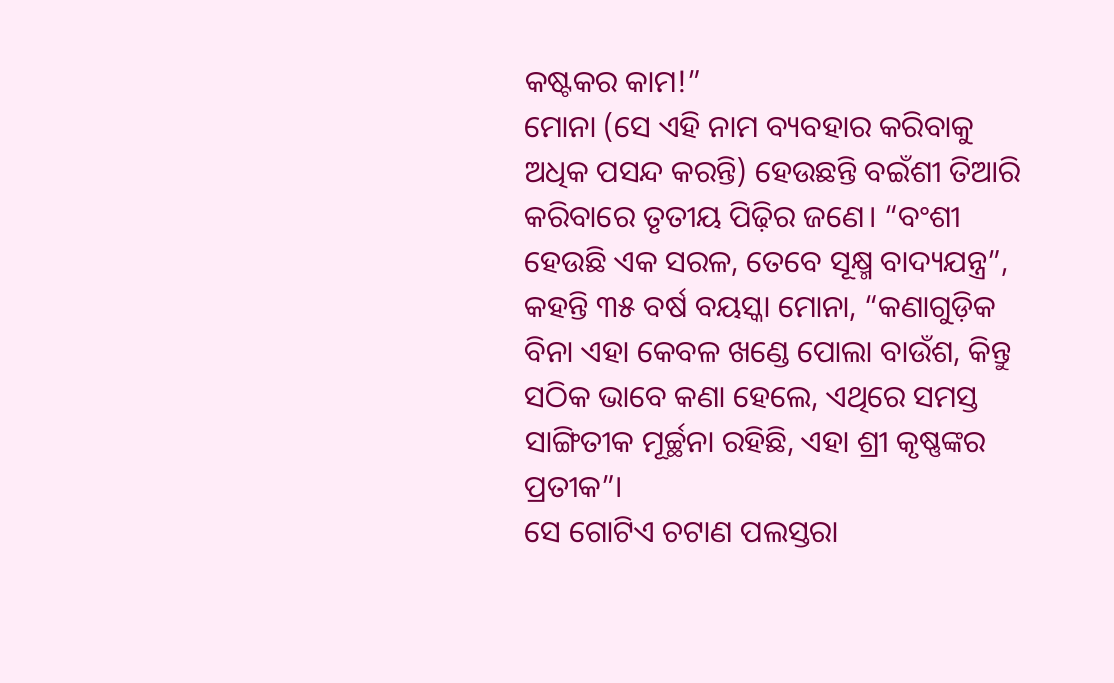କଷ୍ଟକର କାମ!”
ମୋନା (ସେ ଏହି ନାମ ବ୍ୟବହାର କରିବାକୁ ଅଧିକ ପସନ୍ଦ କରନ୍ତି) ହେଉଛନ୍ତି ବଇଁଶୀ ତିଆରି କରିବାରେ ତୃତୀୟ ପିଢ଼ିର ଜଣେ। “ବଂଶୀ ହେଉଛି ଏକ ସରଳ, ତେବେ ସୂକ୍ଷ୍ମ ବାଦ୍ୟଯନ୍ତ୍ର”, କହନ୍ତି ୩୫ ବର୍ଷ ବୟସ୍କା ମୋନା, “କଣାଗୁଡ଼ିକ ବିନା ଏହା କେବଳ ଖଣ୍ଡେ ପୋଲା ବାଉଁଶ, କିନ୍ତୁ ସଠିକ ଭାବେ କଣା ହେଲେ, ଏଥିରେ ସମସ୍ତ ସାଙ୍ଗିତୀକ ମୂର୍ଚ୍ଛନା ରହିଛି, ଏହା ଶ୍ରୀ କୃଷ୍ଣଙ୍କର ପ୍ରତୀକ”।
ସେ ଗୋଟିଏ ଚଟାଣ ପଲସ୍ତରା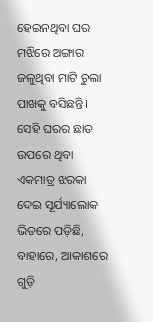ହେଇନଥିବା ଘର ମଝିରେ ଅଙ୍ଗାର ଜଳୁଥିବା ମାଟି ଚୁଲା ପାଖକୁ ବସିଛନ୍ତି। ସେହି ଘରର ଛାତ ଉପରେ ଥିବା ଏକମାତ୍ର ଝରକା ଦେଇ ସୂର୍ଯ୍ୟାଲୋକ ଭିତରେ ପଡ଼ିଛି, ବାହାରେ, ଆକାଶରେ ଗୁଡ଼ି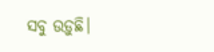ସବୁ ଉଡ଼ୁଛି।